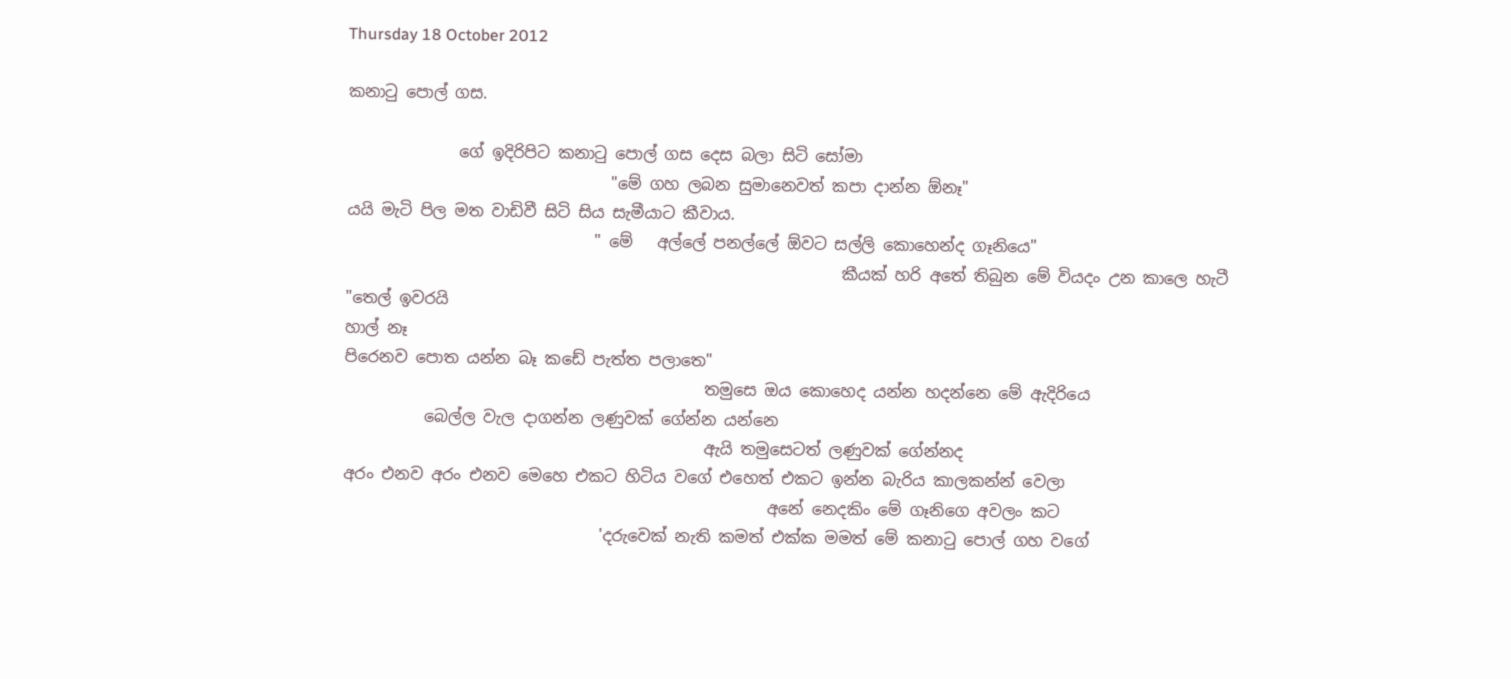Thursday 18 October 2012

කනාටු පොල් ගස.

              ගේ ඉදිරිපිට කනාටු පොල් ගස දෙස බලා සිටි සෝමා
                                 "මේ ගහ ලබන සුමානෙවත් කපා දාන්න ඕනෑ"
යයි මැටි පිල මත වාඩිවී සිටි සිය සැමීයාට කීවාය.
                               " මේ   අල්ලේ පනල්ලේ ඕවට සල්ලි කොහෙන්ද ගෑනියෙ"
                                                              කීයක් හරි අතේ තිබුන මේ වියදං උන කාලෙ හැටී
"තෙල් ඉවරයි
හාල් නෑ
පිරෙනව පොත යන්න බෑ කඩේ පැත්ත පලාතෙ"
                                             තමුසෙ ඔය කොහෙද යන්න හදන්නෙ මේ ඇදිරියෙ
          බෙල්ල වැල දාගන්න ලණුවක් ගේන්න යන්නෙ
                                             ඇයි තමුසෙටත් ලණුවක් ගේන්නද
අරං එනව අරං එනව මෙහෙ එකට හිටිය වගේ එහෙත් එකට ඉන්න බැරිය කාලකන්න් වෙලා
                                                     අනේ නෙදකිං මේ ගෑනිගෙ අවලං කට
                                'දරුවෙක් නැති කමත් එක්ක මමත් මේ කනාටු පොල් ගහ වගේ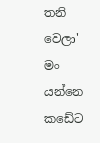තනි වෙලා'
මං යන්නෙ කඩේට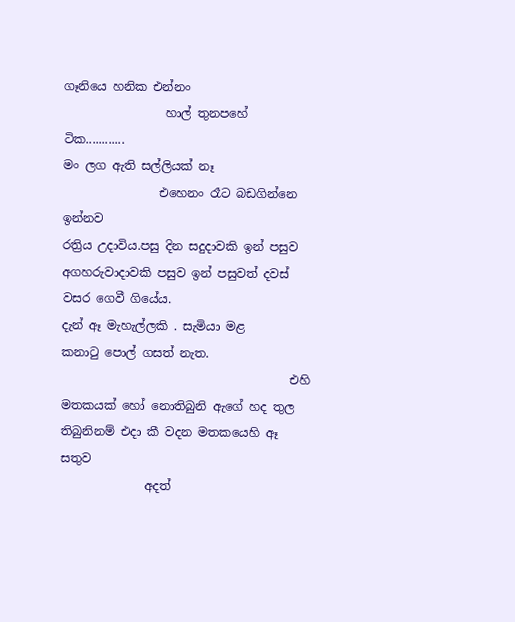ගෑනියෙ හනික එන්නං
                 හාල් තුනපහේ ටික............
මං ලග ඇති සල්ලියක් නෑ
                එහෙනං රෑට බඩගින්නෙ ඉන්නව
රත්‍රිය උදාවිය.පසු දින සදුදාවකි ඉන් පසුව අගහරුවාදාවකි පසුව ඉන් පසුවත් දවස් වසර ගෙවී ගියේය.
දැන් ඈ මැහැල්ලකි . සැමියා මළ
කනාටු පොල් ගසත් නැත.
                                      එහි මතකයක් හෝ නොතිබුනි ඇගේ හද තුල
තිබුනිනම් එදා කී වදන මතකයෙහි ඈ සතුව
              අදත්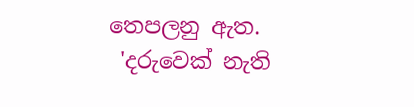තෙපලනු ඇත.
 'දරුවෙක් නැති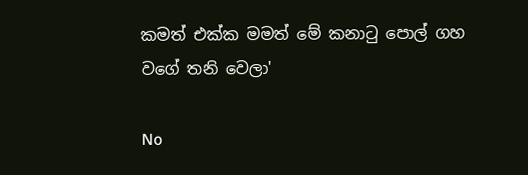කමත් එක්ක මමත් මේ කනාටු පොල් ගහ වගේ තනි වෙලා'

No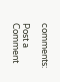comments:

Post a Comment